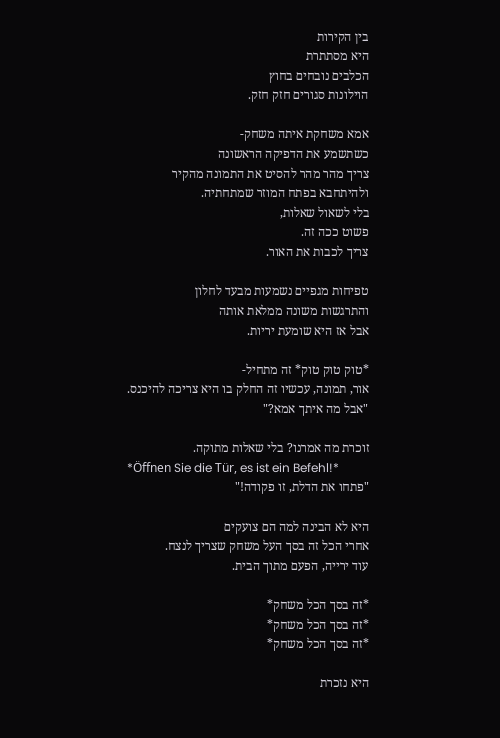בין הקירות
היא מסתתרת
הכלבים נובחים בחוץ
הוילונות סגורים חזק חזק.

אמא משחקת איתה משחק-
כשתשמע את הדפיקה הראשונה
צריך מהר מהר להסיט את התמונה מהקיר
ולהיתחבא בפתח המוזר שמתחתיה.
בלי לשאול שאלות,
פשוט ככה זה.
צריך לכבות את האור.

טפיחות מגפיים נשמעות מבעד לחלון
והתרגשות משונה ממלאת אותה
אבל אז היא שומעת יריות.

*טוק טוק טוק* זה מתחיל-
אור, תמונה, עכשיו זה החלק בו היא צריכה להיכנס.
"אבל מה איתך אמא?"

זוכרת מה אמרנו? בלי שאלות מתוקה.
*Öffnen Sie die Tür, es ist ein Befehl!*
"פתחו את הדלת, זו פקודה!"

היא לא הבינה למה הם צועקים
אחרי הכל זה בסך העל משחק שצריך לנצח.
עוד ירייה, הפעם מתוך הבית.

*זה בסך הכל משחק*
*זה בסך הכל משחק*
*זה בסך הכל משחק*

היא נזכרת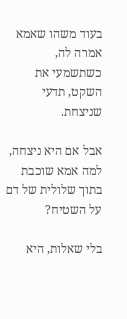בעוד משהו שאמא אמרה לה,
כשתשמעי את השקט, תדעי שניצחת.

אבל אם היא ניצחה, למה אמא שוכבת בתוך שלולית של דם על השטיח?

בלי שאלות, היא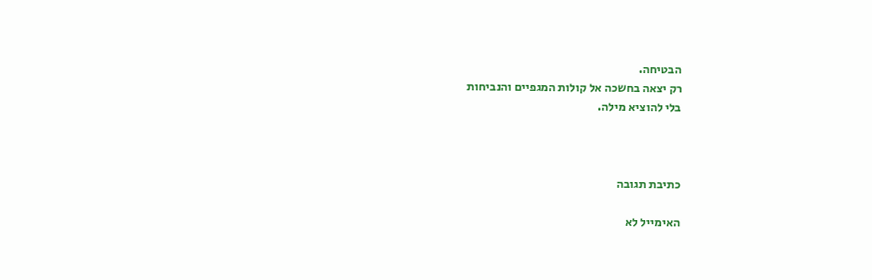הבטיחה.
רק יצאה בחשכה אל קולות המגפיים והנביחות
בלי להוציא מילה.



כתיבת תגובה

האימייל לא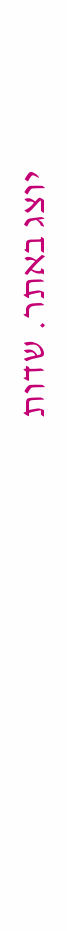יוצג באתר. שדות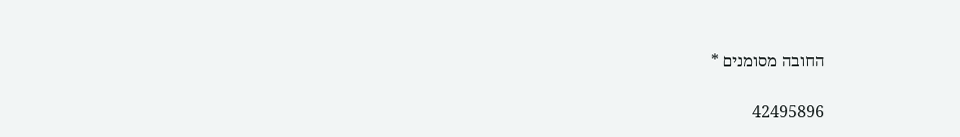החובה מסומנים *

42495896